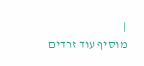|
מוסיף עוד זרדים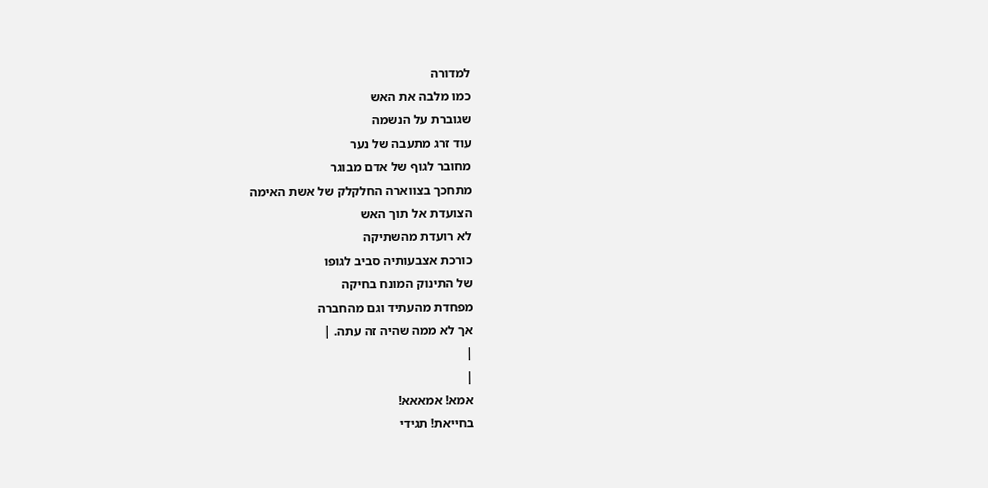למדורה
כמו מלבה את האש
שגוברת על הנשמה
עוד זרג מתעבה של נער
מחובר לגוף של אדם מבוגר
מתחכך בצווארה החלקלק של אשת האימה
הצועדת אל תוך האש
לא רועדת מהשתיקה
כורכת אצבעותיה סביב לגופו
של התינוק המונח בחיקה
מפחדת מהעתיד וגם מהחברה
אך לא ממה שהיה זה עתה. |
|
|
אמא! אמאאא!
בחייאת! תגידי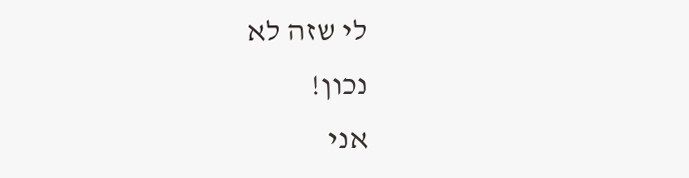לי שזה לא
נכון!
אני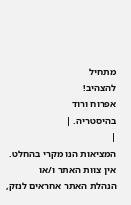מתחיל
להצהיב!
אפרוח ורוד
בהיסטריה. |
|
המציאות הנו מקרי בהחלט. אין צוות האתר ו/או
הנהלת האתר אחראים לנזק,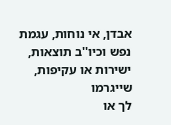אבדן, אי נוחות, עגמת
נפש וכיו''ב תוצאות, ישירות או עקיפות, שייגרמו
לך או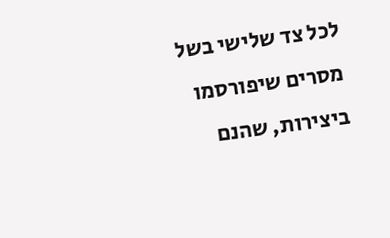לכל צד שלישי בשל מסרים שיפורסמו
ביצירות, שהנם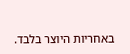באחריות היוצר בלבד.